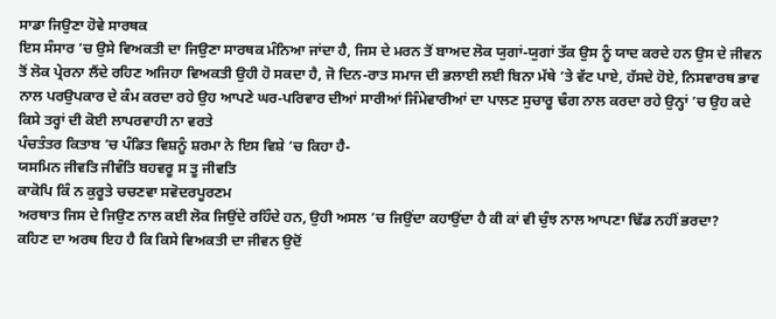ਸਾਡਾ ਜਿਉਣਾ ਹੋਵੇ ਸਾਰਥਕ
ਇਸ ਸੰਸਾਰ ’ਚ ਉਸੇ ਵਿਅਕਤੀ ਦਾ ਜਿਉਣਾ ਸਾਰਥਕ ਮੰਨਿਆ ਜਾਂਦਾ ਹੈ, ਜਿਸ ਦੇ ਮਰਨ ਤੋਂ ਬਾਅਦ ਲੋਕ ਯੁਗਾਂ-ਯੁਗਾਂ ਤੱਕ ਉਸ ਨੂੰ ਯਾਦ ਕਰਦੇ ਹਨ ਉਸ ਦੇ ਜੀਵਨ ਤੋਂ ਲੋਕ ਪ੍ਰੇਰਨਾ ਲੈਂਦੇ ਰਹਿਣ ਅਜਿਹਾ ਵਿਅਕਤੀ ਉਹੀ ਹੋ ਸਕਦਾ ਹੈ, ਜੋ ਦਿਨ-ਰਾਤ ਸਮਾਜ ਦੀ ਭਲਾਈ ਲਈ ਬਿਨਾ ਮੱਥੇ ’ਤੇ ਵੱਟ ਪਾਏ, ਹੱਸਦੇ ਹੋਏ, ਨਿਸਵਾਰਥ ਭਾਵ ਨਾਲ ਪਰਉਪਕਾਰ ਦੇ ਕੰਮ ਕਰਦਾ ਰਹੇ ਉਹ ਆਪਣੇ ਘਰ-ਪਰਿਵਾਰ ਦੀਆਂ ਸਾਰੀਆਂ ਜਿੰਮੇਵਾਰੀਆਂ ਦਾ ਪਾਲਣ ਸੁਚਾਰੂ ਢੰਗ ਨਾਲ ਕਰਦਾ ਰਹੇ ਉਨ੍ਹਾਂ ’ਚ ਉਹ ਕਦੇ ਕਿਸੇ ਤਰ੍ਹਾਂ ਦੀ ਕੋਈ ਲਾਪਰਵਾਹੀ ਨਾ ਵਰਤੇ
ਪੰਚਤੰਤਰ ਕਿਤਾਬ ’ਚ ਪੰਡਿਤ ਵਿਸ਼ਨੂੰ ਸ਼ਰਮਾ ਨੇ ਇਸ ਵਿਸ਼ੇ ’ਚ ਕਿਹਾ ਹੈ-
ਯਸਮਿਨ ਜੀਵਤਿ ਜੀਵੰਤਿ ਬਹਵਰੂ ਸ ਤੂ ਜੀਵਤਿ
ਕਾਕੋਪਿ ਕਿੰ ਨ ਕੁਰੂਤੇ ਚਚਣਵਾ ਸਵੋਦਰਪੂਰਣਮ
ਅਰਥਾਤ ਜਿਸ ਦੇ ਜਿਉਣ ਨਾਲ ਕਈ ਲੋਕ ਜਿਉਂਦੇ ਰਹਿੰਦੇ ਹਨ, ਉਹੀ ਅਸਲ ’ਚ ਜਿਉਂਦਾ ਕਹਾਉਂਦਾ ਹੈ ਕੀ ਕਾਂ ਵੀ ਚੁੰਝ ਨਾਲ ਆਪਣਾ ਢਿੱਡ ਨਹੀਂ ਭਰਦਾ?
ਕਹਿਣ ਦਾ ਅਰਥ ਇਹ ਹੈ ਕਿ ਕਿਸੇ ਵਿਅਕਤੀ ਦਾ ਜੀਵਨ ਉਦੋਂ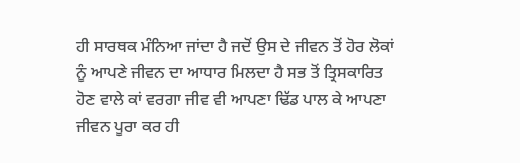ਹੀ ਸਾਰਥਕ ਮੰਨਿਆ ਜਾਂਦਾ ਹੈ ਜਦੋਂ ਉਸ ਦੇ ਜੀਵਨ ਤੋਂ ਹੋਰ ਲੋਕਾਂ ਨੂੰ ਆਪਣੇ ਜੀਵਨ ਦਾ ਆਧਾਰ ਮਿਲਦਾ ਹੈ ਸਭ ਤੋਂ ਤ੍ਰਿਸਕਾਰਿਤ ਹੋਣ ਵਾਲੇ ਕਾਂ ਵਰਗਾ ਜੀਵ ਵੀ ਆਪਣਾ ਢਿੱਡ ਪਾਲ ਕੇ ਆਪਣਾ ਜੀਵਨ ਪੂਰਾ ਕਰ ਹੀ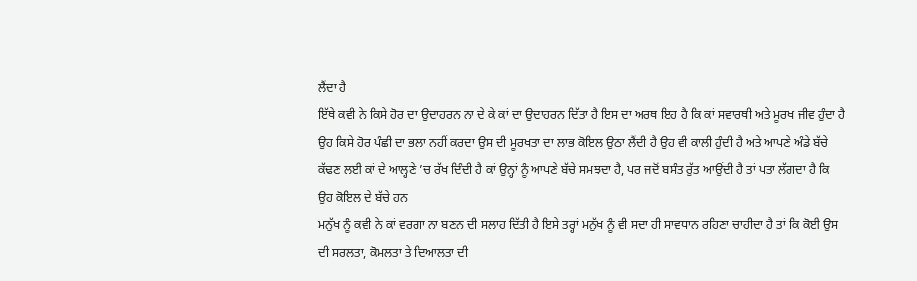ਲੈਂਦਾ ਹੈ
ਇੱਥੇ ਕਵੀ ਨੇ ਕਿਸੇ ਹੋਰ ਦਾ ਉਦਾਹਰਨ ਨਾ ਦੇ ਕੇ ਕਾਂ ਦਾ ਉਦਾਹਰਨ ਦਿੱਤਾ ਹੈ ਇਸ ਦਾ ਅਰਥ ਇਹ ਹੈ ਕਿ ਕਾਂ ਸਵਾਰਥੀ ਅਤੇ ਮੂਰਖ ਜੀਵ ਹੁੰਦਾ ਹੈ ਉਹ ਕਿਸੇ ਹੋਰ ਪੰਛੀ ਦਾ ਭਲਾ ਨਹੀਂ ਕਰਦਾ ਉਸ ਦੀ ਮੂਰਖਤਾ ਦਾ ਲਾਭ ਕੋਇਲ ਉਠਾ ਲੈਂਦੀ ਹੈ ਉਹ ਵੀ ਕਾਲੀ ਹੁੰਦੀ ਹੈ ਅਤੇ ਆਪਣੇ ਅੰਡੇ ਬੱਚੇ ਕੱਢਣ ਲਈ ਕਾਂ ਦੇ ਆਲ੍ਹਣੇ ’ਚ ਰੱਖ ਦਿੰਦੀ ਹੈ ਕਾਂ ਉਨ੍ਹਾਂ ਨੂੰ ਆਪਣੇ ਬੱਚੇ ਸਮਝਦਾ ਹੈ, ਪਰ ਜਦੋਂ ਬਸੰਤ ਰੁੱਤ ਆਉਂਦੀ ਹੈ ਤਾਂ ਪਤਾ ਲੱਗਦਾ ਹੈ ਕਿ ਉਹ ਕੋਇਲ ਦੇ ਬੱਚੇ ਹਨ
ਮਨੁੱਖ ਨੂੰ ਕਵੀ ਨੇ ਕਾਂ ਵਰਗਾ ਨਾ ਬਣਨ ਦੀ ਸਲਾਹ ਦਿੱਤੀ ਹੈ ਇਸੇ ਤਰ੍ਹਾਂ ਮਨੁੱਖ ਨੂੰ ਵੀ ਸਦਾ ਹੀ ਸਾਵਧਾਨ ਰਹਿਣਾ ਚਾਹੀਦਾ ਹੈ ਤਾਂ ਕਿ ਕੋਈ ਉਸ ਦੀ ਸਰਲਤਾ, ਕੋਮਲਤਾ ਤੇ ਦਿਆਲਤਾ ਦੀ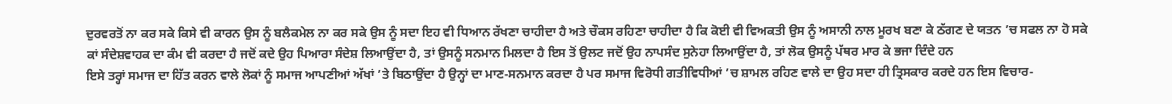ਦੁਰਵਰਤੋਂ ਨਾ ਕਰ ਸਕੇ ਕਿਸੇ ਵੀ ਕਾਰਨ ਉਸ ਨੂੰ ਬਲੈਕਮੇਲ ਨਾ ਕਰ ਸਕੇ ਉਸ ਨੂੰ ਸਦਾ ਇਹ ਵੀ ਧਿਆਨ ਰੱਖਣਾ ਚਾਹੀਦਾ ਹੈ ਅਤੇ ਚੌਕਸ ਰਹਿਣਾ ਚਾਹੀਦਾ ਹੈ ਕਿ ਕੋਈ ਵੀ ਵਿਅਕਤੀ ਉਸ ਨੂੰ ਅਸਾਨੀ ਨਾਲ ਮੂਰਖ ਬਣਾ ਕੇ ਠੱਗਣ ਦੇ ਯਤਨ ’ਚ ਸਫਲ ਨਾ ਹੋ ਸਕੇ
ਕਾਂ ਸੰਦੇਸ਼ਵਾਹਕ ਦਾ ਕੰਮ ਵੀ ਕਰਦਾ ਹੈ ਜਦੋਂ ਕਦੇ ਉਹ ਪਿਆਰਾ ਸੰਦੇਸ਼ ਲਿਆਉਂਦਾ ਹੈ, ਤਾਂ ਉਸਨੂੰ ਸਨਮਾਨ ਮਿਲਦਾ ਹੈ ਇਸ ਤੋਂ ਉਲਟ ਜਦੋਂ ਉਹ ਨਾਪਸੰਦ ਸੁਨੇਹਾ ਲਿਆਉਂਦਾ ਹੈ, ਤਾਂ ਲੋਕ ਉਸਨੂੰ ਪੱਥਰ ਮਾਰ ਕੇ ਭਜਾ ਦਿੰਦੇ ਹਨ
ਇਸੇ ਤਰ੍ਹਾਂ ਸਮਾਜ ਦਾ ਹਿੱਤ ਕਰਨ ਵਾਲੇ ਲੋਕਾਂ ਨੂੰ ਸਮਾਜ ਆਪਣੀਆਂ ਅੱਖਾਂ ’ਤੇ ਬਿਠਾਉਂਦਾ ਹੈ ਉਨ੍ਹਾਂ ਦਾ ਮਾਣ-ਸਨਮਾਨ ਕਰਦਾ ਹੈ ਪਰ ਸਮਾਜ ਵਿਰੋਧੀ ਗਤੀਵਿਧੀਆਂ ’ਚ ਸ਼ਾਮਲ ਰਹਿਣ ਵਾਲੇ ਦਾ ਉਹ ਸਦਾ ਹੀ ਤ੍ਰਿਸਕਾਰ ਕਰਦੇ ਹਨ ਇਸ ਵਿਚਾਰ-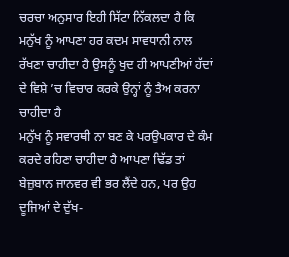ਚਰਚਾ ਅਨੁਸਾਰ ਇਹੀ ਸਿੱਟਾ ਨਿੱਕਲਦਾ ਹੈ ਕਿ ਮਨੁੱਖ ਨੂੰ ਆਪਣਾ ਹਰ ਕਦਮ ਸਾਵਧਾਨੀ ਨਾਲ ਰੱਖਣਾ ਚਾਹੀਦਾ ਹੈ ਉਸਨੂੰ ਖੁਦ ਹੀ ਆਪਣੀਆਂ ਹੱਦਾਂ ਦੇ ਵਿਸ਼ੇ ’ਚ ਵਿਚਾਰ ਕਰਕੇ ਉਨ੍ਹਾਂ ਨੂੰ ਤੈਅ ਕਰਨਾ ਚਾਹੀਦਾ ਹੈ
ਮਨੁੱਖ ਨੂੰ ਸਵਾਰਥੀ ਨਾ ਬਣ ਕੇ ਪਰਉਪਕਾਰ ਦੇ ਕੰਮ ਕਰਦੇ ਰਹਿਣਾ ਚਾਹੀਦਾ ਹੈ ਆਪਣਾ ਢਿੱਡ ਤਾਂ ਬੇਜ਼ੁਬਾਨ ਜਾਨਵਰ ਵੀ ਭਰ ਲੈਂਦੇ ਹਨ, ਪਰ ਉਹ ਦੂਜਿਆਂ ਦੇ ਦੁੱਖ-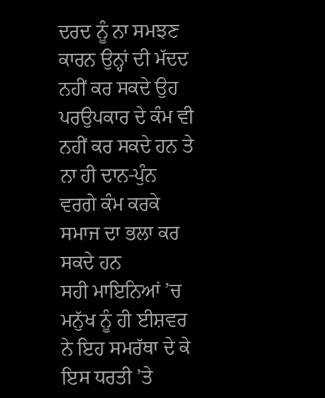ਦਰਦ ਨੂੰ ਨਾ ਸਮਝਣ ਕਾਰਨ ਉਨ੍ਹਾਂ ਦੀ ਮੱਦਦ ਨਹੀਂ ਕਰ ਸਕਦੇ ਉਹ ਪਰਉਪਕਾਰ ਦੇ ਕੰਮ ਵੀ ਨਹੀਂ ਕਰ ਸਕਦੇ ਹਨ ਤੇ ਨਾ ਹੀ ਦਾਨ-ਪੁੰਨ ਵਰਗੇ ਕੰਮ ਕਰਕੇ ਸਮਾਜ ਦਾ ਭਲਾ ਕਰ ਸਕਦੇ ਹਨ
ਸਹੀ ਮਾਇਨਿਆਂ ’ਚ ਮਨੁੱਖ ਨੂੰ ਹੀ ਈਸ਼ਵਰ ਨੇ ਇਹ ਸਮਰੱਥਾ ਦੇ ਕੇ ਇਸ ਧਰਤੀ ’ਤੇ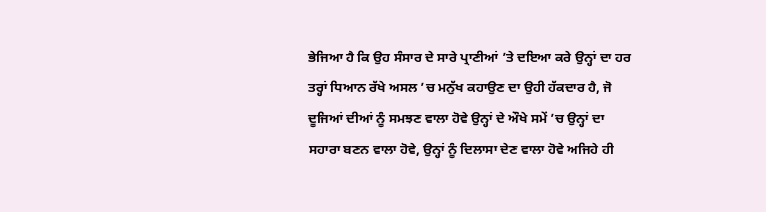ਭੇਜਿਆ ਹੈ ਕਿ ਉਹ ਸੰਸਾਰ ਦੇ ਸਾਰੇ ਪ੍ਰਾਣੀਆਂ ’ਤੇ ਦਇਆ ਕਰੇ ਉਨ੍ਹਾਂ ਦਾ ਹਰ ਤਰ੍ਹਾਂ ਧਿਆਨ ਰੱਖੇ ਅਸਲ ’ਚ ਮਨੁੱਖ ਕਹਾਉਣ ਦਾ ਉਹੀ ਹੱਕਦਾਰ ਹੈ, ਜੋ ਦੂਜਿਆਂ ਦੀਆਂ ਨੂੰ ਸਮਝਣ ਵਾਲਾ ਹੋਵੇ ਉਨ੍ਹਾਂ ਦੇ ਔਖੇ ਸਮੇਂ ’ਚ ਉਨ੍ਹਾਂ ਦਾ ਸਹਾਰਾ ਬਣਨ ਵਾਲਾ ਹੋਵੇ, ਉਨ੍ਹਾਂ ਨੂੰ ਦਿਲਾਸਾ ਦੇਣ ਵਾਲਾ ਹੋਵੇ ਅਜਿਹੇ ਹੀ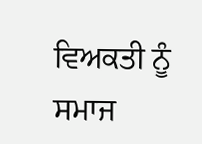ਵਿਅਕਤੀ ਨੂੰ ਸਮਾਜ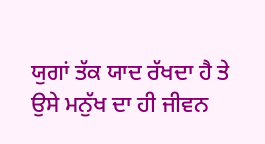ਯੁਗਾਂ ਤੱਕ ਯਾਦ ਰੱਖਦਾ ਹੈ ਤੇ ਉਸੇ ਮਨੁੱਖ ਦਾ ਹੀ ਜੀਵਨ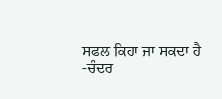ਸਫਲ ਕਿਹਾ ਜਾ ਸਕਦਾ ਹੈ
-ਚੰਦਰ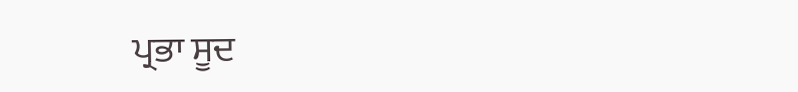ਪ੍ਰਭਾ ਸੂਦ